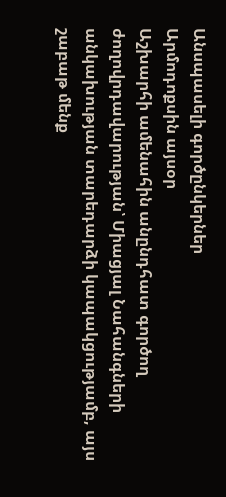Անսպասելի գործընկերներ
Արմոդոքսին այսօր
Աշխարհի ամենահին անընդհատ գործող ժողովրդավարության՝ Միացյալ Նահանգների անկախության տարեդարձի կապակցությամբ, այս շաբաթ մենք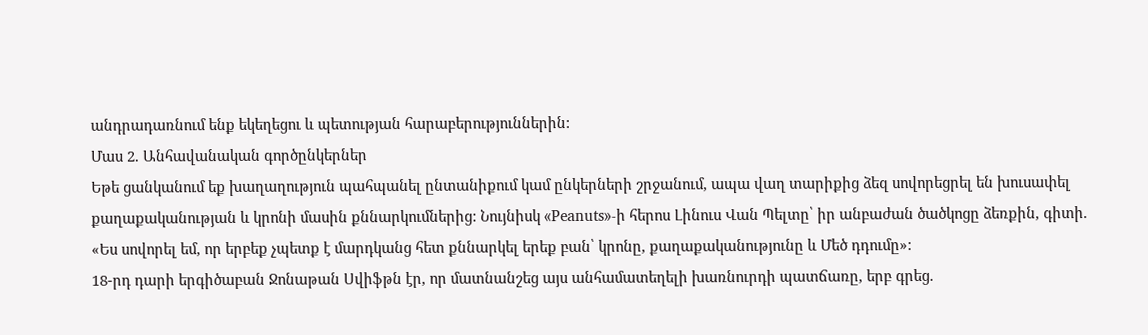անդրադառնում ենք եկեղեցու և պետության հարաբերություններին:
Մաս 2. Անհավանական գործընկերներ
Եթե ցանկանում եք խաղաղություն պահպանել ընտանիքում կամ ընկերների շրջանում, ապա վաղ տարիքից ձեզ սովորեցրել են խուսափել քաղաքականության և կրոնի մասին քննարկումներից: Նույնիսկ «Peanuts»-ի հերոս Լինուս Վան Պելտը՝ իր անբաժան ծածկոցը ձեռքին, գիտի. «Ես սովորել եմ, որ երբեք չպետք է մարդկանց հետ քննարկել երեք բան՝ կրոնը, քաղաքականությունը և Մեծ դդումը»:
18-րդ դարի երգիծաբան Ջոնաթան Սվիֆթն էր, որ մատնանշեց այս անհամատեղելի խառնուրդի պատճառը, երբ գրեց.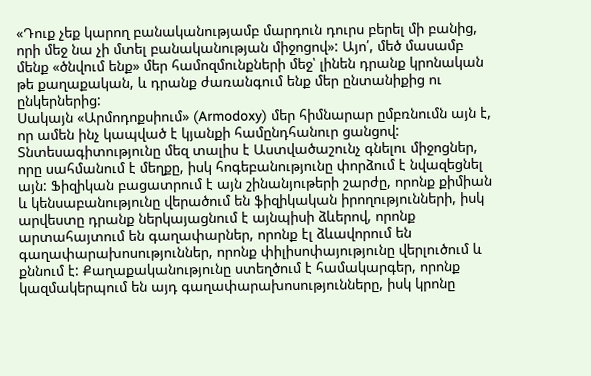«Դուք չեք կարող բանականությամբ մարդուն դուրս բերել մի բանից, որի մեջ նա չի մտել բանականության միջոցով»: Այո՛, մեծ մասամբ մենք «ծնվում ենք» մեր համոզմունքների մեջ՝ լինեն դրանք կրոնական թե քաղաքական, և դրանք ժառանգում ենք մեր ընտանիքից ու ընկերներից:
Սակայն «Արմոդոքսիում» (Armodoxy) մեր հիմնարար ըմբռնումն այն է, որ ամեն ինչ կապված է կյանքի համընդհանուր ցանցով: Տնտեսագիտությունը մեզ տալիս է Աստվածաշունչ գնելու միջոցներ, որը սահմանում է մեղքը, իսկ հոգեբանությունը փորձում է նվազեցնել այն: Ֆիզիկան բացատրում է այն շինանյութերի շարժը, որոնք քիմիան և կենսաբանությունը վերածում են ֆիզիկական իրողությունների, իսկ արվեստը դրանք ներկայացնում է այնպիսի ձևերով, որոնք արտահայտում են գաղափարներ, որոնք էլ ձևավորում են գաղափարախոսություններ, որոնք փիլիսոփայությունը վերլուծում և քննում է: Քաղաքականությունը ստեղծում է համակարգեր, որոնք կազմակերպում են այդ գաղափարախոսությունները, իսկ կրոնը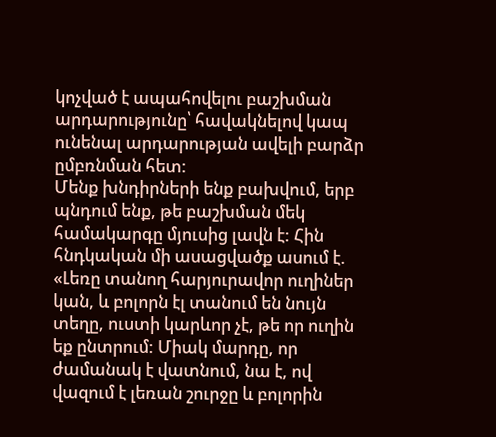կոչված է ապահովելու բաշխման արդարությունը՝ հավակնելով կապ ունենալ արդարության ավելի բարձր ըմբռնման հետ:
Մենք խնդիրների ենք բախվում, երբ պնդում ենք, թե բաշխման մեկ համակարգը մյուսից լավն է: Հին հնդկական մի ասացվածք ասում է. «Լեռը տանող հարյուրավոր ուղիներ կան, և բոլորն էլ տանում են նույն տեղը, ուստի կարևոր չէ, թե որ ուղին եք ընտրում: Միակ մարդը, որ ժամանակ է վատնում, նա է, ով վազում է լեռան շուրջը և բոլորին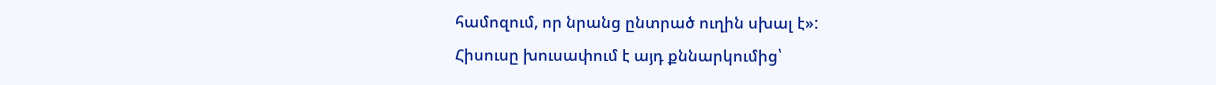համոզում, որ նրանց ընտրած ուղին սխալ է»:
Հիսուսը խուսափում է այդ քննարկումից՝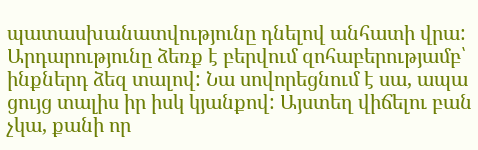պատասխանատվությունը դնելով անհատի վրա: Արդարությունը ձեռք է բերվում զոհաբերությամբ՝ ինքներդ ձեզ տալով: Նա սովորեցնում է սա, ապա ցույց տալիս իր իսկ կյանքով: Այստեղ վիճելու բան չկա, քանի որ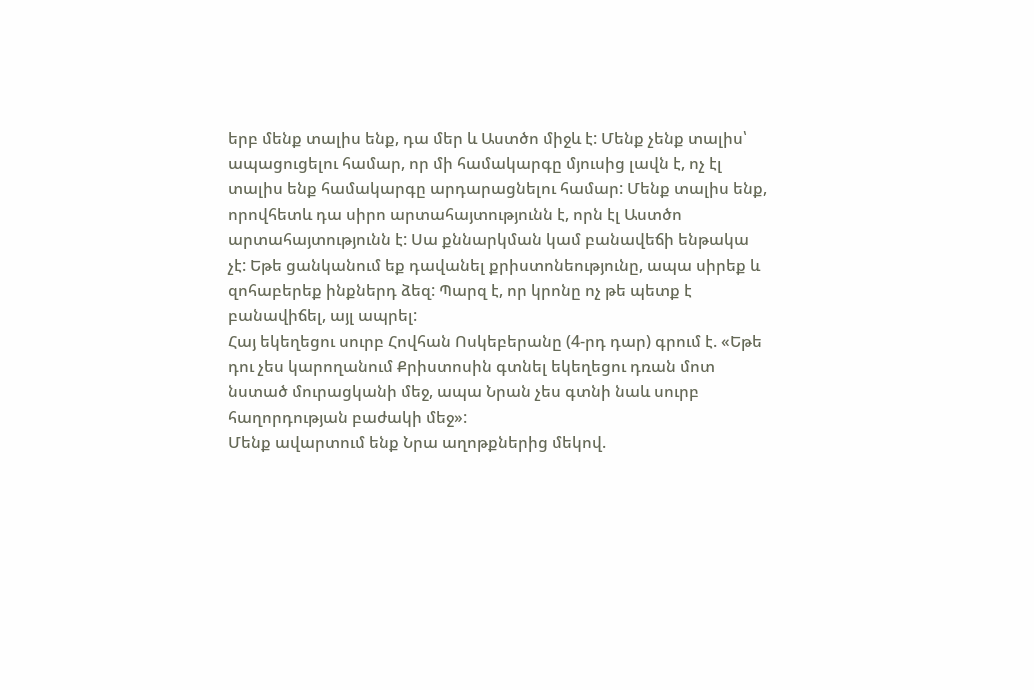երբ մենք տալիս ենք, դա մեր և Աստծո միջև է: Մենք չենք տալիս՝ ապացուցելու համար, որ մի համակարգը մյուսից լավն է, ոչ էլ տալիս ենք համակարգը արդարացնելու համար: Մենք տալիս ենք, որովհետև դա սիրո արտահայտությունն է, որն էլ Աստծո արտահայտությունն է: Սա քննարկման կամ բանավեճի ենթակա չէ: Եթե ցանկանում եք դավանել քրիստոնեությունը, ապա սիրեք և զոհաբերեք ինքներդ ձեզ: Պարզ է, որ կրոնը ոչ թե պետք է բանավիճել, այլ ապրել:
Հայ եկեղեցու սուրբ Հովհան Ոսկեբերանը (4-րդ դար) գրում է. «Եթե դու չես կարողանում Քրիստոսին գտնել եկեղեցու դռան մոտ նստած մուրացկանի մեջ, ապա Նրան չես գտնի նաև սուրբ հաղորդության բաժակի մեջ»:
Մենք ավարտում ենք Նրա աղոթքներից մեկով.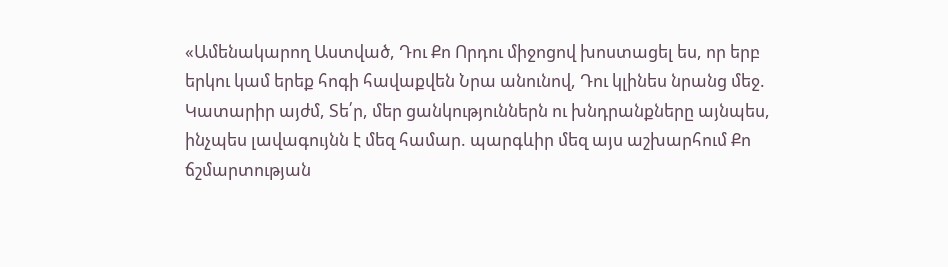«Ամենակարող Աստված, Դու Քո Որդու միջոցով խոստացել ես, որ երբ երկու կամ երեք հոգի հավաքվեն Նրա անունով, Դու կլինես նրանց մեջ. Կատարիր այժմ, Տե՛ր, մեր ցանկություններն ու խնդրանքները այնպես, ինչպես լավագույնն է մեզ համար. պարգևիր մեզ այս աշխարհում Քո ճշմարտության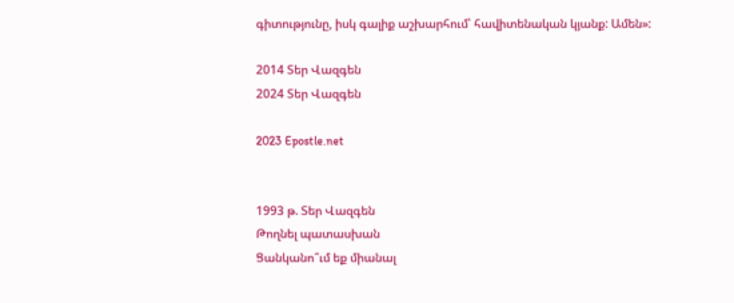գիտությունը, իսկ գալիք աշխարհում՝ հավիտենական կյանք: Ամեն»:

2014 Տեր Վազգեն
2024 Տեր Վազգեն

2023 Epostle.net


1993 թ. Տեր Վազգեն
Թողնել պատասխան
Ցանկանո՞ւմ եք միանալ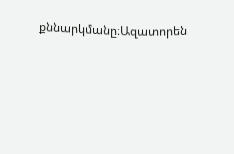քննարկմանը։Ազատորեն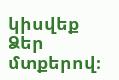կիսվեք Ձեր մտքերով։